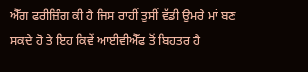ਐੱਗ ਫਰੀਜ਼ਿੰਗ ਕੀ ਹੈ ਜਿਸ ਰਾਹੀਂ ਤੁਸੀਂ ਵੱਡੀ ਉਮਰੇ ਮਾਂ ਬਣ ਸਕਦੇ ਹੋ ਤੇ ਇਹ ਕਿਵੇਂ ਆਈਵੀਐੱਫ ਤੋਂ ਬਿਹਤਰ ਹੈ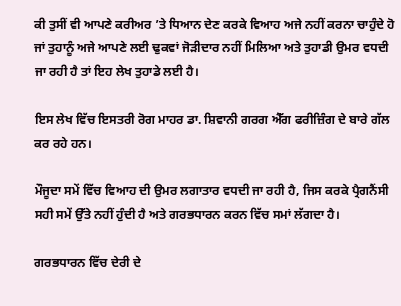ਕੀ ਤੁਸੀਂ ਵੀ ਆਪਣੇ ਕਰੀਅਰ ’ਤੇ ਧਿਆਨ ਦੇਣ ਕਰਕੇ ਵਿਆਹ ਅਜੇ ਨਹੀਂ ਕਰਨਾ ਚਾਹੁੰਦੇ ਹੋ ਜਾਂ ਤੁਹਾਨੂੰ ਅਜੇ ਆਪਣੇ ਲਈ ਢੁਕਵਾਂ ਜੋੜੀਦਾਰ ਨਹੀਂ ਮਿਲਿਆ ਅਤੇ ਤੁਹਾਡੀ ਉਮਰ ਵਧਦੀ ਜਾ ਰਹੀ ਹੈ ਤਾਂ ਇਹ ਲੇਖ ਤੁਹਾਡੇ ਲਈ ਹੈ।

ਇਸ ਲੇਖ ਵਿੱਚ ਇਸਤਰੀ ਰੋਗ ਮਾਹਰ ਡਾ. ਸ਼ਿਵਾਨੀ ਗਰਗ ਐੱਗ ਫਰੀਜ਼ਿੰਗ ਦੇ ਬਾਰੇ ਗੱਲ ਕਰ ਰਹੇ ਹਨ।

ਮੌਜੂਦਾ ਸਮੇਂ ਵਿੱਚ ਵਿਆਹ ਦੀ ਉਮਰ ਲਗਾਤਾਰ ਵਧਦੀ ਜਾ ਰਹੀ ਹੈ, ਜਿਸ ਕਰਕੇ ਪ੍ਰੈਗਨੈਂਸੀ ਸਹੀ ਸਮੇਂ ਉੱਤੇ ਨਹੀਂ ਹੁੰਦੀ ਹੈ ਅਤੇ ਗਰਭਧਾਰਨ ਕਰਨ ਵਿੱਚ ਸਮਾਂ ਲੱਗਦਾ ਹੈ।

ਗਰਭਧਾਰਨ ਵਿੱਚ ਦੇਰੀ ਦੇ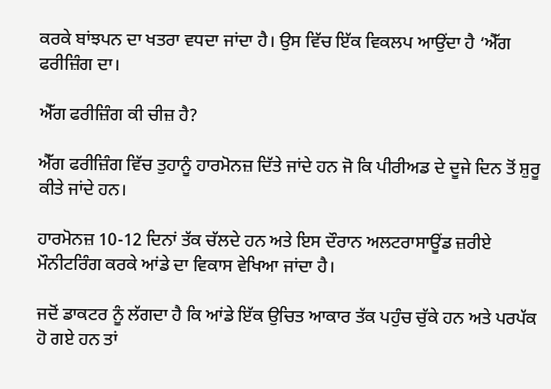ਕਰਕੇ ਬਾਂਝਪਨ ਦਾ ਖਤਰਾ ਵਧਦਾ ਜਾਂਦਾ ਹੈ। ਉਸ ਵਿੱਚ ਇੱਕ ਵਿਕਲਪ ਆਉਂਦਾ ਹੈ ‘ਐੱਗ ਫਰੀਜ਼ਿੰਗ ਦਾ।

ਐੱਗ ਫਰੀਜ਼ਿੰਗ ਕੀ ਚੀਜ਼ ਹੈ?

ਐੱਗ ਫਰੀਜ਼ਿੰਗ ਵਿੱਚ ਤੁਹਾਨੂੰ ਹਾਰਮੋਨਜ਼ ਦਿੱਤੇ ਜਾਂਦੇ ਹਨ ਜੋ ਕਿ ਪੀਰੀਅਡ ਦੇ ਦੂਜੇ ਦਿਨ ਤੋਂ ਸ਼ੁਰੂ ਕੀਤੇ ਜਾਂਦੇ ਹਨ।

ਹਾਰਮੋਨਜ਼ 10-12 ਦਿਨਾਂ ਤੱਕ ਚੱਲਦੇ ਹਨ ਅਤੇ ਇਸ ਦੌਰਾਨ ਅਲਟਰਾਸਾਊਂਡ ਜ਼ਰੀਏ ਮੌਨੀਟਰਿੰਗ ਕਰਕੇ ਆਂਡੇ ਦਾ ਵਿਕਾਸ ਵੇਖਿਆ ਜਾਂਦਾ ਹੈ।

ਜਦੋਂ ਡਾਕਟਰ ਨੂੰ ਲੱਗਦਾ ਹੈ ਕਿ ਆਂਡੇ ਇੱਕ ਉਚਿਤ ਆਕਾਰ ਤੱਕ ਪਹੁੰਚ ਚੁੱਕੇ ਹਨ ਅਤੇ ਪਰਪੱਕ ਹੋ ਗਏ ਹਨ ਤਾਂ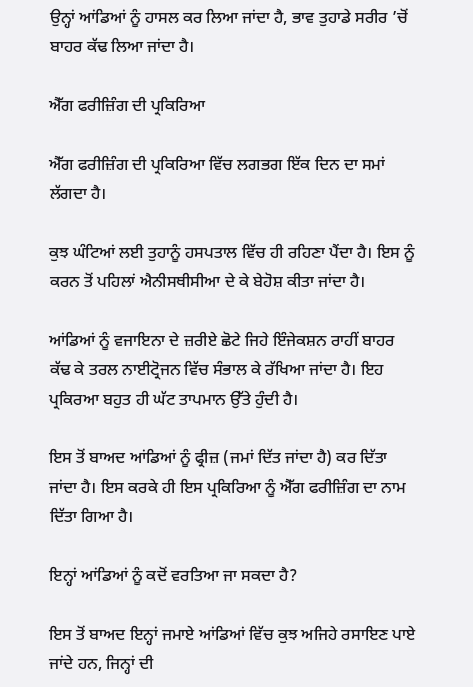ਉਨ੍ਹਾਂ ਆਂਡਿਆਂ ਨੂੰ ਹਾਸਲ ਕਰ ਲਿਆ ਜਾਂਦਾ ਹੈ, ਭਾਵ ਤੁਹਾਡੇ ਸਰੀਰ ’ਚੋਂ ਬਾਹਰ ਕੱਢ ਲਿਆ ਜਾਂਦਾ ਹੈ।

ਐੱਗ ਫਰੀਜ਼ਿੰਗ ਦੀ ਪ੍ਰਕਿਰਿਆ

ਐੱਗ ਫਰੀਜ਼ਿੰਗ ਦੀ ਪ੍ਰਕਿਰਿਆ ਵਿੱਚ ਲਗਭਗ ਇੱਕ ਦਿਨ ਦਾ ਸਮਾਂ ਲੱਗਦਾ ਹੈ।

ਕੁਝ ਘੰਟਿਆਂ ਲਈ ਤੁਹਾਨੂੰ ਹਸਪਤਾਲ ਵਿੱਚ ਹੀ ਰਹਿਣਾ ਪੈਂਦਾ ਹੈ। ਇਸ ਨੂੰ ਕਰਨ ਤੋਂ ਪਹਿਲਾਂ ਐਨੀਸਥੀਸੀਆ ਦੇ ਕੇ ਬੇਹੋਸ਼ ਕੀਤਾ ਜਾਂਦਾ ਹੈ।

ਆਂਡਿਆਂ ਨੂੰ ਵਜਾਇਨਾ ਦੇ ਜ਼ਰੀਏ ਛੋਟੇ ਜਿਹੇ ਇੰਜੇਕਸ਼ਨ ਰਾਹੀਂ ਬਾਹਰ ਕੱਢ ਕੇ ਤਰਲ ਨਾਈਟ੍ਰੋਜਨ ਵਿੱਚ ਸੰਭਾਲ ਕੇ ਰੱਖਿਆ ਜਾਂਦਾ ਹੈ। ਇਹ ਪ੍ਰਕਿਰਆ ਬਹੁਤ ਹੀ ਘੱਟ ਤਾਪਮਾਨ ਉੱਤੇ ਹੁੰਦੀ ਹੈ।

ਇਸ ਤੋਂ ਬਾਅਦ ਆਂਡਿਆਂ ਨੂੰ ਫ੍ਰੀਜ਼ (ਜਮਾਂ ਦਿੱਤ ਜਾਂਦਾ ਹੈ) ਕਰ ਦਿੱਤਾ ਜਾਂਦਾ ਹੈ। ਇਸ ਕਰਕੇ ਹੀ ਇਸ ਪ੍ਰਕਿਰਿਆ ਨੂੰ ਐੱਗ ਫਰੀਜ਼ਿੰਗ ਦਾ ਨਾਮ ਦਿੱਤਾ ਗਿਆ ਹੈ।

ਇਨ੍ਹਾਂ ਆਂਡਿਆਂ ਨੂੰ ਕਦੋਂ ਵਰਤਿਆ ਜਾ ਸਕਦਾ ਹੈ?

ਇਸ ਤੋਂ ਬਾਅਦ ਇਨ੍ਹਾਂ ਜਮਾਏ ਆਂਡਿਆਂ ਵਿੱਚ ਕੁਝ ਅਜਿਹੇ ਰਸਾਇਣ ਪਾਏ ਜਾਂਦੇ ਹਨ, ਜਿਨ੍ਹਾਂ ਦੀ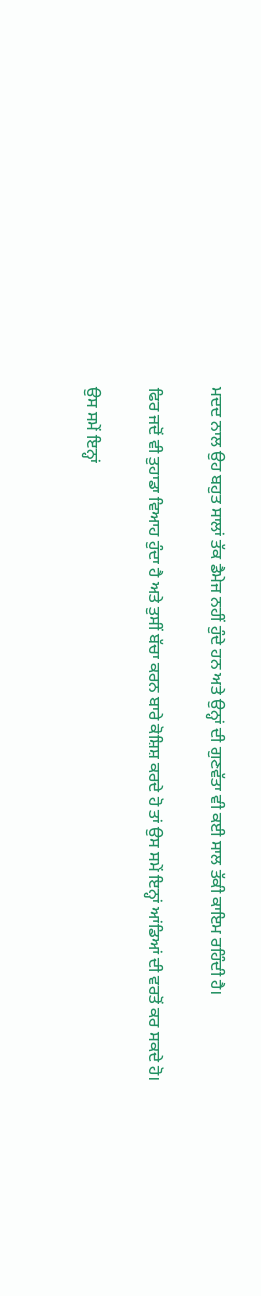ਮਦਦ ਨਾਲ ਉਹ ਬਹੁਤ ਸਾਲਾਂ ਤੱਕ ਡੈਮੇਜ ਨਹੀਂ ਹੁੰਦੇ ਹਨ ਅਤੇ ਉਨ੍ਹਾਂ ਦੀ ਗੁਣਵੱਤਾ ਵੀ ਕਈ ਸਾਲ ਤੱਕੀ ਕਾਇਮ ਰਹਿੰਦੀ ਹੈ।

ਫਿਰ ਜਦੋਂ ਵੀ ਤੁਹਾਡਾ ਵਿਆਹ ਹੁੰਦਾ ਹੈ ਅਤੇ ਤੁਸੀਂ ਬੱਚਾ ਕਰਨ ਬਾਰੇ ਕੋਸ਼ਿਸ਼ ਕਰਦੇ ਹੋ ਤਾਂ ਉਸ ਸਮੇਂ ਇਨ੍ਹਾਂ ਆਂਡਿਆਂ ਦੀ ਵਰਤੋਂ ਕਰ ਸਕਦੇ ਹੋ।

ਉਸ ਸਮੇਂ ਇਨ੍ਹਾਂ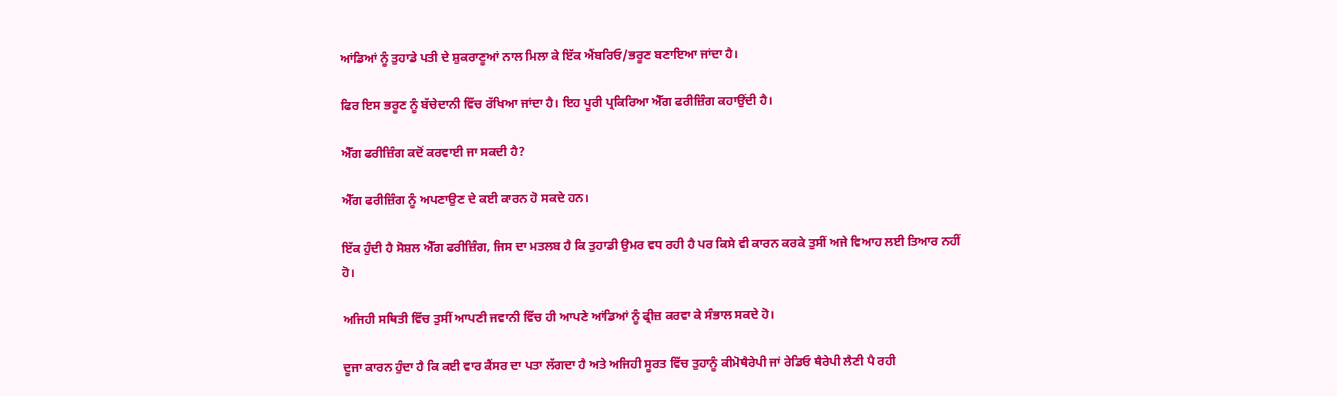ਆਂਡਿਆਂ ਨੂੰ ਤੁਹਾਡੇ ਪਤੀ ਦੇ ਸ਼ੁਕਰਾਣੂਆਂ ਨਾਲ ਮਿਲਾ ਕੇ ਇੱਕ ਐਂਬਰਿਓ/ਭਰੂਣ ਬਣਾਇਆ ਜਾਂਦਾ ਹੈ।

ਫਿਰ ਇਸ ਭਰੂਣ ਨੂੰ ਬੱਚੇਦਾਨੀ ਵਿੱਚ ਰੱਖਿਆ ਜਾਂਦਾ ਹੈ। ਇਹ ਪੂਰੀ ਪ੍ਰਕਿਰਿਆ ਐੱਗ ਫਰੀਜ਼ਿੰਗ ਕਹਾਉਂਦੀ ਹੈ।

ਐੱਗ ਫਰੀਜ਼ਿੰਗ ਕਦੋਂ ਕਰਵਾਈ ਜਾ ਸਕਦੀ ਹੈ?

ਐੱਗ ਫਰੀਜ਼ਿੰਗ ਨੂੰ ਅਪਣਾਉਣ ਦੇ ਕਈ ਕਾਰਨ ਹੋ ਸਕਦੇ ਹਨ।

ਇੱਕ ਹੁੰਦੀ ਹੈ ਸੋਸ਼ਲ ਐੱਗ ਫਰੀਜ਼ਿੰਗ, ਜਿਸ ਦਾ ਮਤਲਬ ਹੈ ਕਿ ਤੁਹਾਡੀ ਉਮਰ ਵਧ ਰਹੀ ਹੈ ਪਰ ਕਿਸੇ ਵੀ ਕਾਰਨ ਕਰਕੇ ਤੁਸੀਂ ਅਜੇ ਵਿਆਹ ਲਈ ਤਿਆਰ ਨਹੀਂ ਹੋ।

ਅਜਿਹੀ ਸਥਿਤੀ ਵਿੱਚ ਤੁਸੀਂ ਆਪਣੀ ਜਵਾਨੀ ਵਿੱਚ ਹੀ ਆਪਣੇ ਆਂਡਿਆਂ ਨੂੰ ਫ੍ਰੀਜ਼ ਕਰਵਾ ਕੇ ਸੰਭਾਲ ਸਕਦੇ ਹੋ।

ਦੂਜਾ ਕਾਰਨ ਹੁੰਦਾ ਹੈ ਕਿ ਕਈ ਵਾਰ ਕੈਂਸਰ ਦਾ ਪਤਾ ਲੱਗਦਾ ਹੈ ਅਤੇ ਅਜਿਹੀ ਸੂਰਤ ਵਿੱਚ ਤੁਹਾਨੂੰ ਕੀਮੋਥੈਰੇਪੀ ਜਾਂ ਰੇਡਿਓ ਥੈਰੇਪੀ ਲੈਣੀ ਪੈ ਰਹੀ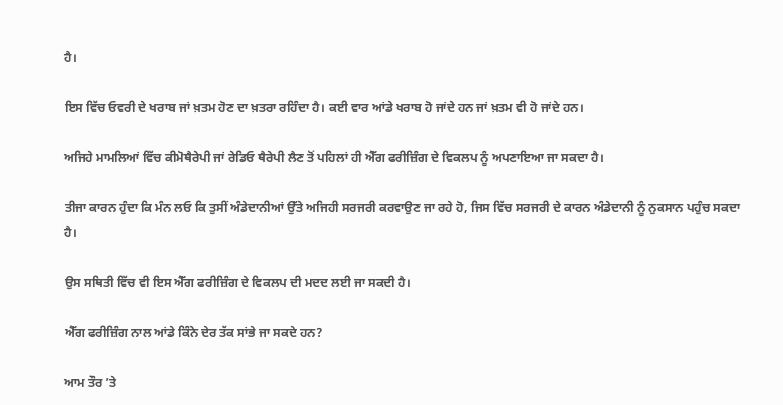ਹੈ।

ਇਸ ਵਿੱਚ ਓਵਰੀ ਦੇ ਖਰਾਬ ਜਾਂ ਖ਼ਤਮ ਹੋਣ ਦਾ ਖ਼ਤਰਾ ਰਹਿੰਦਾ ਹੈ। ਕਈ ਵਾਰ ਆਂਡੇ ਖਰਾਬ ਹੋ ਜਾਂਦੇ ਹਨ ਜਾਂ ਖ਼ਤਮ ਵੀ ਹੋ ਜਾਂਦੇ ਹਨ।

ਅਜਿਹੇ ਮਾਮਲਿਆਂ ਵਿੱਚ ਕੀਮੋਥੈਰੇਪੀ ਜਾਂ ਰੇਡਿਓ ਥੈਰੇਪੀ ਲੈਣ ਤੋਂ ਪਹਿਲਾਂ ਹੀ ਐੱਗ ਫਰੀਜ਼ਿੰਗ ਦੇ ਵਿਕਲਪ ਨੂੰ ਅਪਣਾਇਆ ਜਾ ਸਕਦਾ ਹੈ।

ਤੀਜਾ ਕਾਰਨ ਹੁੰਦਾ ਕਿ ਮੰਨ ਲਓ ਕਿ ਤੁਸੀਂ ਅੰਡੇਦਾਨੀਆਂ ਉੱਤੇ ਅਜਿਹੀ ਸਰਜਰੀ ਕਰਵਾਉਣ ਜਾ ਰਹੇ ਹੋ, ਜਿਸ ਵਿੱਚ ਸਰਜਰੀ ਦੇ ਕਾਰਨ ਅੰਡੇਦਾਨੀ ਨੂੰ ਨੁਕਸਾਨ ਪਹੁੰਚ ਸਕਦਾ ਹੈ।

ਉਸ ਸਥਿਤੀ ਵਿੱਚ ਵੀ ਇਸ ਐੱਗ ਫਰੀਜ਼ਿੰਗ ਦੇ ਵਿਕਲਪ ਦੀ ਮਦਦ ਲਈ ਜਾ ਸਕਦੀ ਹੈ।

ਐੱਗ ਫਰੀਜ਼ਿੰਗ ਨਾਲ ਆਂਡੇ ਕਿੰਨੇ ਦੇਰ ਤੱਕ ਸਾਂਭੇ ਜਾ ਸਕਦੇ ਹਨ?

ਆਮ ਤੌਰ ’ਤੇ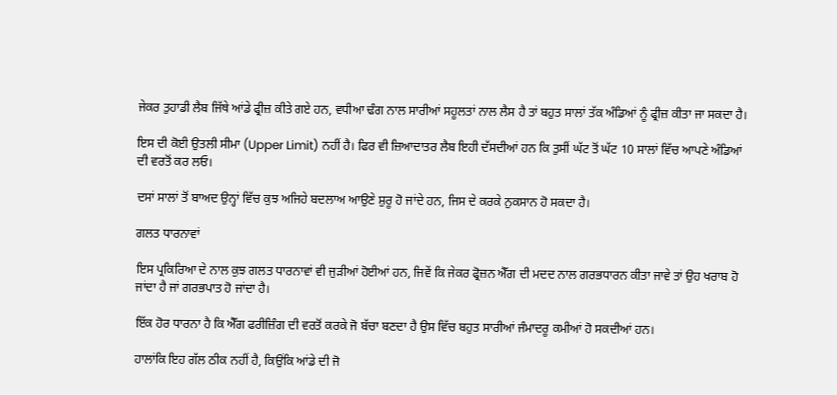ਜੇਕਰ ਤੁਹਾਡੀ ਲੈਬ ਜਿੱਥੇ ਆਂਡੇ ਫ੍ਰੀਜ਼ ਕੀਤੇ ਗਏ ਹਨ, ਵਧੀਆ ਢੰਗ ਨਾਲ ਸਾਰੀਆਂ ਸਹੂਲਤਾਂ ਨਾਲ ਲੈਸ ਹੈ ਤਾਂ ਬਹੁਤ ਸਾਲਾਂ ਤੱਕ ਅੰਡਿਆਂ ਨੂੰ ਫ੍ਰੀਜ਼ ਕੀਤਾ ਜਾ ਸਕਦਾ ਹੈ।

ਇਸ ਦੀ ਕੋਈ ਉਤਲੀ ਸੀਮਾ (Upper Limit) ਨਹੀਂ ਹੈ। ਫਿਰ ਵੀ ਜ਼ਿਆਦਾਤਰ ਲੈਬ ਇਹੀ ਦੱਸਦੀਆਂ ਹਨ ਕਿ ਤੁਸੀਂ ਘੱਟ ਤੋਂ ਘੱਟ 10 ਸਾਲਾਂ ਵਿੱਚ ਆਪਣੇ ਅੰਡਿਆਂ ਦੀ ਵਰਤੋਂ ਕਰ ਲਓ।

ਦਸਾਂ ਸਾਲਾਂ ਤੋਂ ਬਾਅਦ ਉਨ੍ਹਾਂ ਵਿੱਚ ਕੁਝ ਅਜਿਹੇ ਬਦਲਾਅ ਆਉਣੇ ਸ਼ੁਰੂ ਹੋ ਜਾਂਦੇ ਹਨ, ਜਿਸ ਦੇ ਕਰਕੇ ਨੁਕਸਾਨ ਹੋ ਸਕਦਾ ਹੈ।

ਗਲਤ ਧਾਰਨਾਵਾਂ

ਇਸ ਪ੍ਰਕਿਰਿਆ ਦੇ ਨਾਲ ਕੁਝ ਗਲਤ ਧਾਰਨਾਵਾਂ ਵੀ ਜੁੜੀਆਂ ਹੋਈਆਂ ਹਨ, ਜਿਵੇਂ ਕਿ ਜੇਕਰ ਫ੍ਰੋਜ਼ਨ ਐੱਗ ਦੀ ਮਦਦ ਨਾਲ ਗਰਭਧਾਰਨ ਕੀਤਾ ਜਾਵੇ ਤਾਂ ਉਹ ਖਰਾਬ ਹੋ ਜਾਂਦਾ ਹੈ ਜਾਂ ਗਰਭਪਾਤ ਹੋ ਜਾਂਦਾ ਹੈ।

ਇੱਕ ਹੋਰ ਧਾਰਨਾ ਹੈ ਕਿ ਐੱਗ ਫਰੀਜ਼ਿੰਗ ਦੀ ਵਰਤੋਂ ਕਰਕੇ ਜੋ ਬੱਚਾ ਬਣਦਾ ਹੈ ਉਸ ਵਿੱਚ ਬਹੁਤ ਸਾਰੀਆਂ ਜੰਮਾਦਰੂ ਕਮੀਆਂ ਹੋ ਸਕਦੀਆਂ ਹਨ।

ਹਾਲਾਂਕਿ ਇਹ ਗੱਲ ਠੀਕ ਨਹੀਂ ਹੈ, ਕਿਉਂਕਿ ਆਂਡੇ ਦੀ ਜੋ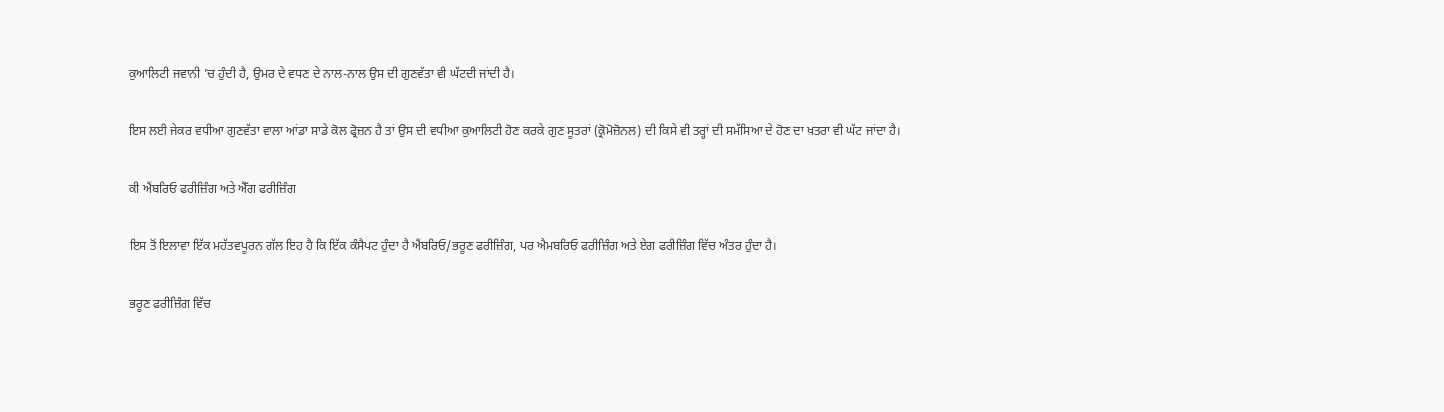ਕੁਆਲਿਟੀ ਜਵਾਨੀ ’ਚ ਹੁੰਦੀ ਹੈ, ਉਮਰ ਦੇ ਵਧਣ ਦੇ ਨਾਲ-ਨਾਲ ਉਸ ਦੀ ਗੁਣਵੱਤਾ ਵੀ ਘੱਟਦੀ ਜਾਂਦੀ ਹੈ।

ਇਸ ਲਈ ਜੇਕਰ ਵਧੀਆ ਗੁਣਵੱਤਾ ਵਾਲਾ ਆਂਡਾ ਸਾਡੇ ਕੋਲ ਫ੍ਰੋਜ਼ਨ ਹੈ ਤਾਂ ਉਸ ਦੀ ਵਧੀਆ ਕੁਆਲਿਟੀ ਹੋਣ ਕਰਕੇ ਗੁਣ ਸੂਤਰਾਂ (ਕ੍ਰੋਮੋਜ਼ੋਨਲ) ਦੀ ਕਿਸੇ ਵੀ ਤਰ੍ਹਾਂ ਦੀ ਸਮੱਸਿਆ ਦੇ ਹੋਣ ਦਾ ਖ਼ਤਰਾ ਵੀ ਘੱਟ ਜਾਂਦਾ ਹੈ।

ਕੀ ਐਂਬਰਿਓ ਫਰੀਜ਼ਿੰਗ ਅਤੇ ਐੱਗ ਫਰੀਜ਼ਿੰਗ

ਇਸ ਤੋਂ ਇਲਾਵਾ ਇੱਕ ਮਹੱਤਵਪੂਰਨ ਗੱਲ ਇਹ ਹੈ ਕਿ ਇੱਕ ਕੰਸੈਪਟ ਹੁੰਦਾ ਹੈ ਐਂਬਰਿਓ/ਭਰੂਣ ਫਰੀਜ਼ਿੰਗ, ਪਰ ਐਮਬਰਿਓ ਫਰੀਜ਼ਿੰਗ ਅਤੇ ਏਗ ਫਰੀਜ਼ਿੰਗ ਵਿੱਚ ਅੰਤਰ ਹੁੰਦਾ ਹੈ।

ਭਰੂਣ ਫਰੀਜ਼ਿੰਗ ਵਿੱਚ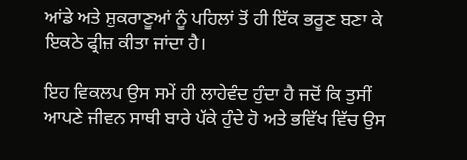ਆਂਡੇ ਅਤੇ ਸ਼ੁਕਰਾਣੂਆਂ ਨੂੰ ਪਹਿਲਾਂ ਤੋਂ ਹੀ ਇੱਕ ਭਰੂਣ ਬਣਾ ਕੇ ਇਕਠੇ ਫ੍ਰੀਜ਼ ਕੀਤਾ ਜਾਂਦਾ ਹੈ।

ਇਹ ਵਿਕਲਪ ਉਸ ਸਮੇਂ ਹੀ ਲਾਹੇਵੰਦ ਹੁੰਦਾ ਹੈ ਜਦੋਂ ਕਿ ਤੁਸੀਂ ਆਪਣੇ ਜੀਵਨ ਸਾਥੀ ਬਾਰੇ ਪੱਕੇ ਹੁੰਦੇ ਹੋ ਅਤੇ ਭਵਿੱਖ ਵਿੱਚ ਉਸ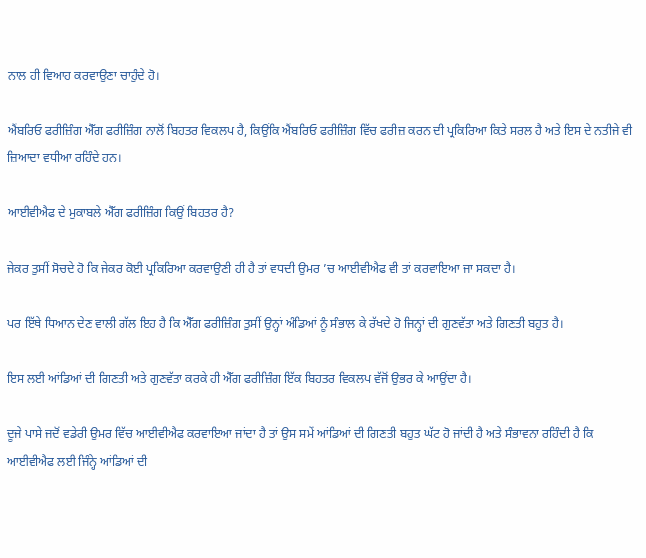ਨਾਲ ਹੀ ਵਿਆਹ ਕਰਵਾਉਣਾ ਚਾਹੁੰਦੇ ਹੋ।

ਐਂਬਰਿਓ ਫਰੀਜ਼ਿੰਗ ਐੱਗ ਫਰੀਜ਼ਿੰਗ ਨਾਲੋਂ ਬਿਹਤਰ ਵਿਕਲਪ ਹੈ, ਕਿਉਂਕਿ ਐਂਬਰਿਓ ਫਰੀਜ਼ਿੰਗ ਵਿੱਚ ਫਰੀਜ਼ ਕਰਨ ਦੀ ਪ੍ਰਕਿਰਿਆ ਕਿਤੇ ਸਰਲ ਹੈ ਅਤੇ ਇਸ ਦੇ ਨਤੀਜੇ ਵੀ ਜ਼ਿਆਦਾ ਵਧੀਆ ਰਹਿੰਦੇ ਹਨ।

ਆਈਵੀਐਫ ਦੇ ਮੁਕਾਬਲੇ ਐੱਗ ਫਰੀਜ਼ਿੰਗ ਕਿਉਂ ਬਿਹਤਰ ਹੈ?

ਜੇਕਰ ਤੁਸੀਂ ਸੋਚਦੇ ਹੋ ਕਿ ਜੇਕਰ ਕੋਈ ਪ੍ਰਕਿਰਿਆ ਕਰਵਾਉਣੀ ਹੀ ਹੈ ਤਾਂ ਵਧਦੀ ਉਮਰ ’ਚ ਆਈਵੀਐਫ ਵੀ ਤਾਂ ਕਰਵਾਇਆ ਜਾ ਸਕਦਾ ਹੈ।

ਪਰ ਇੱਥੇ ਧਿਆਨ ਦੇਣ ਵਾਲੀ ਗੱਲ ਇਹ ਹੈ ਕਿ ਐੱਗ ਫਰੀਜ਼ਿੰਗ ਤੁਸੀਂ ਉਨ੍ਹਾਂ ਅੰਡਿਆਂ ਨੂੰ ਸੰਭਾਲ ਕੇ ਰੱਖਦੇ ਹੋ ਜਿਨ੍ਹਾਂ ਦੀ ਗੁਣਵੱਤਾ ਅਤੇ ਗਿਣਤੀ ਬਹੁਤ ਹੈ।

ਇਸ ਲਈ ਆਂਡਿਆਂ ਦੀ ਗਿਣਤੀ ਅਤੇ ਗੁਣਵੱਤਾ ਕਰਕੇ ਹੀ ਐੱਗ ਫਰੀਜ਼ਿੰਗ ਇੱਕ ਬਿਹਤਰ ਵਿਕਲਪ ਵੱਜੋਂ ਉਭਰ ਕੇ ਆਉਂਦਾ ਹੈ।

ਦੂਜੇ ਪਾਸੇ ਜਦੋਂ ਵਡੇਰੀ ਉਮਰ ਵਿੱਚ ਆਈਵੀਐਫ ਕਰਵਾਇਆ ਜਾਂਦਾ ਹੈ ਤਾਂ ਉਸ ਸਮੇਂ ਆਂਡਿਆਂ ਦੀ ਗਿਣਤੀ ਬਹੁਤ ਘੱਟ ਹੋ ਜਾਂਦੀ ਹੈ ਅਤੇ ਸੰਭਾਵਨਾ ਰਹਿੰਦੀ ਹੈ ਕਿ ਆਈਵੀਐਫ ਲਈ ਜਿੰਨ੍ਹੇ ਆਂਡਿਆਂ ਦੀ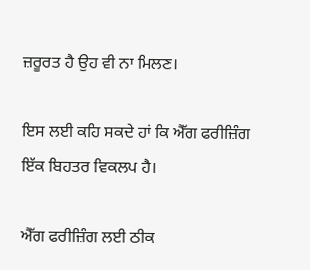ਜ਼ਰੂਰਤ ਹੈ ਉਹ ਵੀ ਨਾ ਮਿਲਣ।

ਇਸ ਲਈ ਕਹਿ ਸਕਦੇ ਹਾਂ ਕਿ ਐੱਗ ਫਰੀਜ਼ਿੰਗ ਇੱਕ ਬਿਹਤਰ ਵਿਕਲਪ ਹੈ।

ਐੱਗ ਫਰੀਜ਼ਿੰਗ ਲਈ ਠੀਕ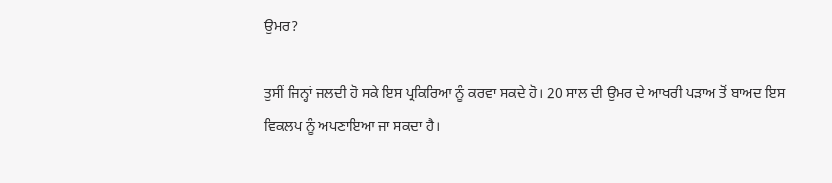ਉਮਰ?

ਤੁਸੀਂ ਜਿਨ੍ਹਾਂ ਜਲਦੀ ਹੋ ਸਕੇ ਇਸ ਪ੍ਰਕਿਰਿਆ ਨੂੰ ਕਰਵਾ ਸਕਦੇ ਹੋ। 20 ਸਾਲ ਦੀ ਉਮਰ ਦੇ ਆਖਰੀ ਪੜਾਅ ਤੋਂ ਬਾਅਦ ਇਸ ਵਿਕਲਪ ਨੂੰ ਅਪਣਾਇਆ ਜਾ ਸਕਦਾ ਹੈ।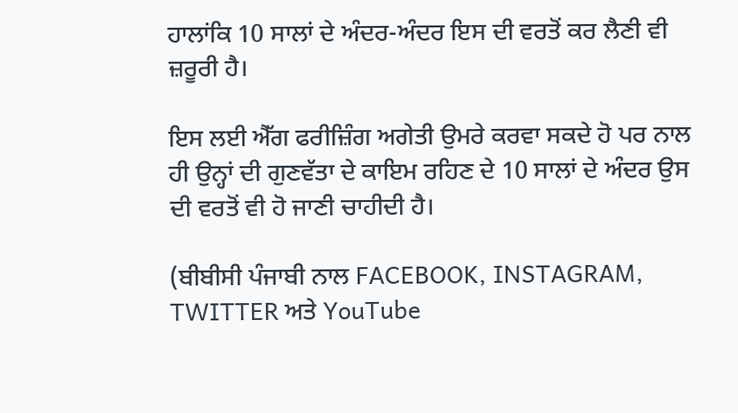ਹਾਲਾਂਕਿ 10 ਸਾਲਾਂ ਦੇ ਅੰਦਰ-ਅੰਦਰ ਇਸ ਦੀ ਵਰਤੋਂ ਕਰ ਲੈਣੀ ਵੀ ਜ਼ਰੂਰੀ ਹੈ।

ਇਸ ਲਈ ਐੱਗ ਫਰੀਜ਼ਿੰਗ ਅਗੇਤੀ ਉਮਰੇ ਕਰਵਾ ਸਕਦੇ ਹੋ ਪਰ ਨਾਲ ਹੀ ਉਨ੍ਹਾਂ ਦੀ ਗੁਣਵੱਤਾ ਦੇ ਕਾਇਮ ਰਹਿਣ ਦੇ 10 ਸਾਲਾਂ ਦੇ ਅੰਦਰ ਉਸ ਦੀ ਵਰਤੋਂ ਵੀ ਹੋ ਜਾਣੀ ਚਾਹੀਦੀ ਹੈ।

(ਬੀਬੀਸੀ ਪੰਜਾਬੀ ਨਾਲ FACEBOOK, INSTAGRAM, TWITTER ਅਤੇ YouTube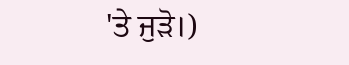'ਤੇ ਜੁੜੋ।)